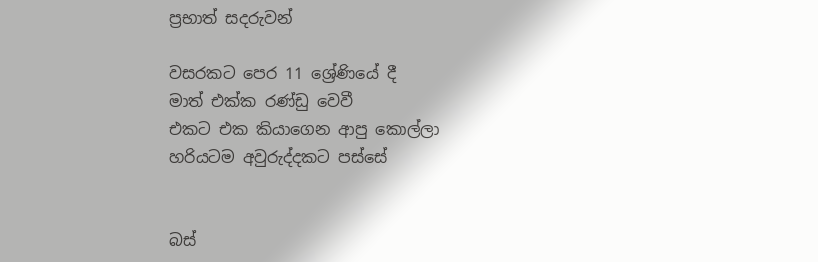ප්‍රභාත් සදරුවන්

වසරකට පෙර 11 ශ්‍රේණියේ දී
මාත් එක්ක රණ්ඩු වෙවී
එකට එක කියාගෙන ආපු කොල්ලා
හරියටම අවුරුද්දකට පස්සේ


බස්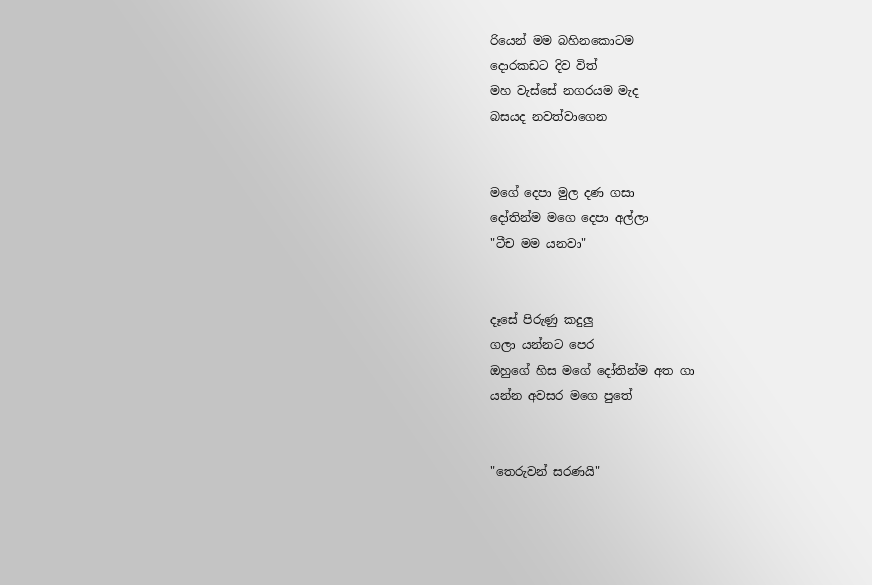රියෙන් මම බහිනකොටම
දොරකඩට දිව විත්
මහ වැස්සේ නගරයම මැද
බසයද නවත්වාගෙන


මගේ දෙපා මුල දණ ගසා
දෝතින්ම මගෙ දෙපා අල්ලා
"ටීච මම යනවා"


දෑසේ පිරුණු කදුලු
ගලා යන්නට පෙර
ඔහුගේ හිස මගේ දෝතින්ම අත ගා
යන්න අවසර මගෙ පුතේ


"තෙරුවන් සරණයි"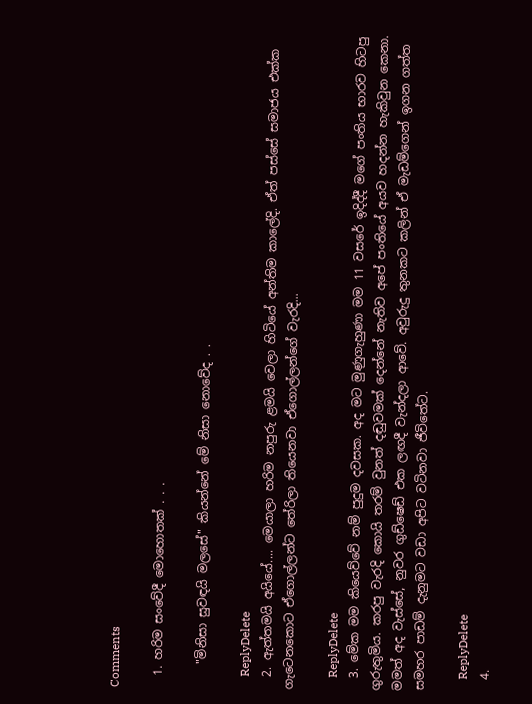Comments

  1. හරිම සංවේදී මොහොතක් . . .

    "මිනිසා සුවඳයි මලසේ" කියන්නේ මේ නිසා නොවේද . .

    ReplyDelete
  2. ඇත්තමයි අයියේ.... මෙයාලා හරිම නපුරු ළමයි වෙලා හිටියේ අන්තිම කාලේදි. ඒත් පස්සේ සමාජය එක්ක ගැටෙනකොට ඒගොල්ලන්ට තේරිලා තියෙනවා ඒගොල්ලන්ගේ වැරදි...

    ReplyDelete
  3. මේක මම කියෙව්වේ නම් පුදුම දවසක. අද මට මුණුගැහුණා මම 11 වසරේ ඉදිද්දී මගේ පංතිය භාරව හිටපු ගුරුතුමිය. කරපු වැරදි කොයි තරම් වුනත් දඬුවමක් දෙන්නේ නැතිව අපේ පංතියේ අයව හදන්න හැකිවුන කෙනා. මමත් අද වැස්සේ, නුවර ගුඩ්ෂෙඩ් එක ලඟදී වැන්දලා ආවේ. අවුරුදු ‍තුනකට කලින් ඒ මැඩම්ගෙන් ඉගන ගත්ත සමහර පාඩම් දැනුමට වඩා අපිට වටිනවා ජී‍විතේට.

    ReplyDelete
  4.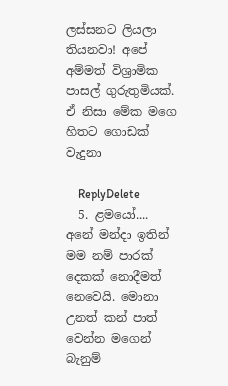ලස්සනට ලියලා තියනවා! අපේ අම්මත් විශ්‍රාමික පාසල් ගුරුතුමියක්. ඒ නිසා මේක මගෙ හිතට ගොඩක් වැදුනා

    ReplyDelete
  5. ළමයෝ.... අනේ මන්දා ඉතින් මම නම් පාරක් දෙකක් නොදීමත් නෙවෙයි. මොනා උනත් කන් පාත් වෙන්න මගෙන් බැනුම්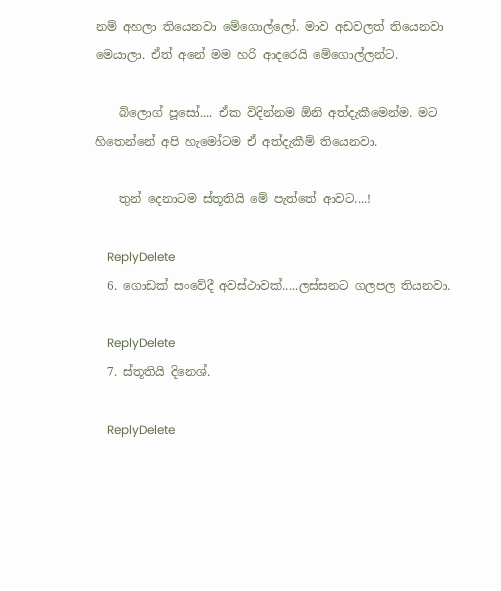නම් අහලා තියෙනවා මේගොල්ලෝ. මාව අඩවලත් තියෙනවා මෙයාලා. ඒත් අනේ මම හරි ආදරෙයි මේගොල්ලන්ට.

    බ්ලොග් පූසෝ.... ඒක විදින්නම ඕනි අත්දැකීමෙන්ම. මට හිතෙන්නේ අපි හැමෝටම ඒ අත්දැකීම් තියෙනවා.

    තුන් දෙනාටම ස්තූතියි මේ පැත්තේ ආවට....!

    ReplyDelete
  6. ගොඩක් සංවේදී අවස්ථාවක්.....ලස්සනට ගලපල තියනවා.

    ReplyDelete
  7. ස්තූතියි දිනෙශ්.

    ReplyDelete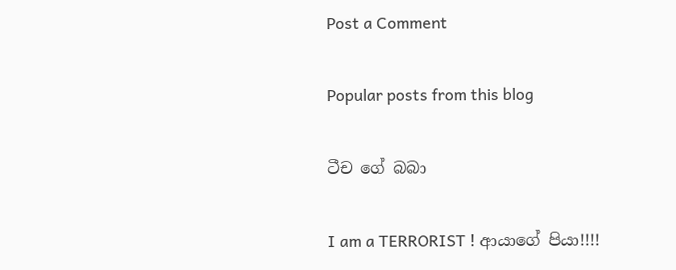Post a Comment

Popular posts from this blog

ටීච ගේ බබා

I am a TERRORIST ! ආයාගේ පියා!!!!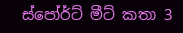ස්පෝර්ට් මීට් කතා 3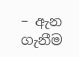– ඇන ගැනීම